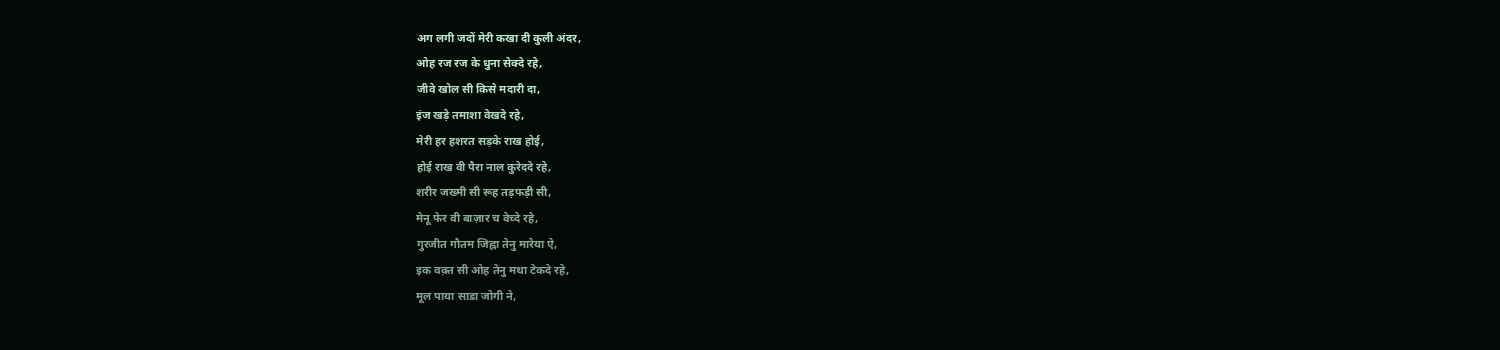अग लगी जदों मेरी कखा दी कुली अंदर,
ओह रज रज के धुना सेक्दे रहे,
जीवे खोल सी किसे मदारी दा,
इंज खड़े तमाशा वेखदे रहे,
मेरी हर हशरत सड़के राख होई,
होई राख वी पैरा नाल कुरेददे रहे,
शरीर जख्मी सी रूह तड़फड़ी सी,
मेनू फेर वी बाज़ार च वेच्दे रहे,
गुरजीत गौतम जिह्ना तेनु मारेया ऐ,
इक वक़्त सी ओह तेनु मथा टेकदे रहे,
मूल पाया साडा जोगी ने,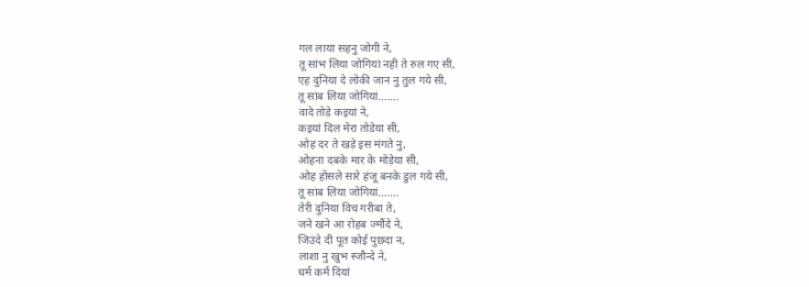गल लाया सहनु जोगी ने,
तू सांभ लिया जोगियां नही ते रुल गए सी,
एह दुनिया दे लोकी जान नु तुल गये सी,
तू सांब लिया जोगियां…….
वादे तोड़े कइयां ने,
कइयां दिल मेरा तोडेया सी,
ओह दर ते खड़े इस मंगते नु,
ओहना दबके मार के मोड़ेया सी,
ओह होंसले सारे हंजू बनके डुल गये सी,
तू सांब लिया जोगियां…….
तेरी दुनिया विच गरीबा ते,
जने खने आ रोहब ज्मौंदे ने,
जिउंदे दी पूत कोई पुछदा न,
लाशा नु खुभ स्जौन्दे ने,
धर्म कर्म दियां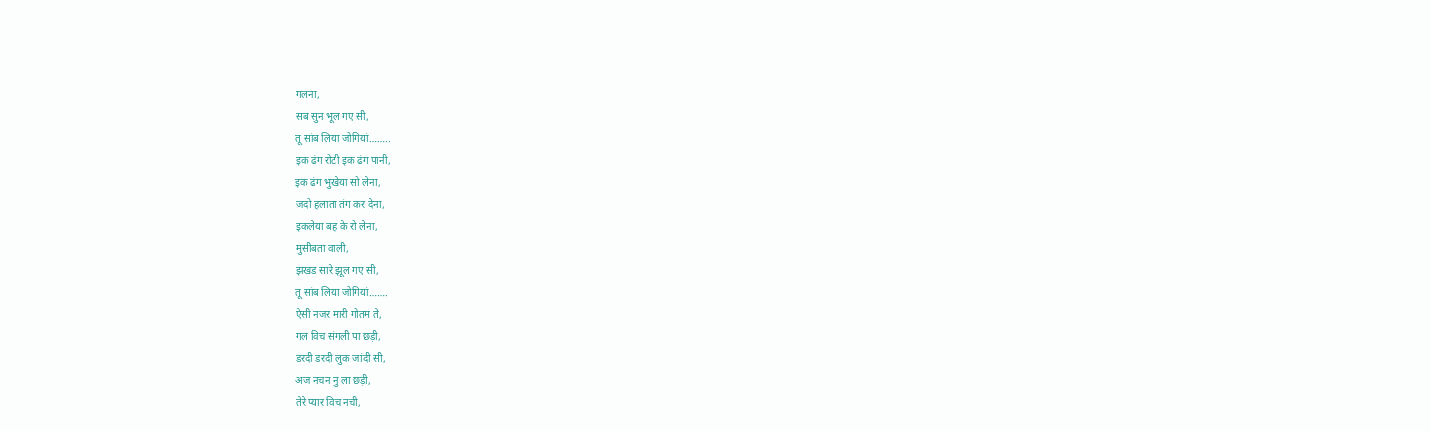गलना,
सब सुन भूल गए सी,
तू सांब लिया जोगियां……..
इक ढंग रोटी इक ढंग पानी,
इक ढंग भुखेया सो लेना,
जदो हलाता तंग कर देना,
इकलेया बह के रो लेना,
मुसीबता वाली,
झखड सारे झूल गए सी,
तू सांब लिया जोगियां…….
ऐसी नजर मारी गोतम ते,
गल विच संगली पा छड़ी,
डरदी डरदी लुक जांदी सी,
अज नचन नु ला छड़ी,
तेरे प्यार विच नची,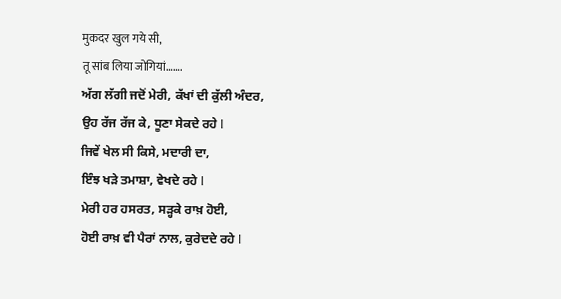मुकदर खुल गये सी,
तू सांब लिया जोगियां…….
ਅੱਗ ਲੱਗੀ ਜਦੋਂ ਮੇਰੀ, ਕੱਖਾਂ ਦੀ ਕੁੱਲੀ ਅੰਦਰ,
ਉਹ ਰੱਜ ਰੱਜ ਕੇ, ਧੂਣਾ ਸੇਕਦੇ ਰਹੇ l
ਜਿਵੇਂ ਖੇਲ ਸੀ ਕਿਸੇ, ਮਦਾਰੀ ਦਾ,
ਇੰਝ ਖੜੇ ਤਮਾਸ਼ਾ, ਵੇਖਦੇ ਰਹੇ l
ਮੇਰੀ ਹਰ ਹਸਰਤ, ਸੜ੍ਹਕੇ ਰਾਖ਼ ਹੋਈ,
ਹੋਈ ਰਾਖ਼ ਵੀ ਪੈਰਾਂ ਨਾਲ, ਕੁਰੇਦਦੇ ਰਹੇ l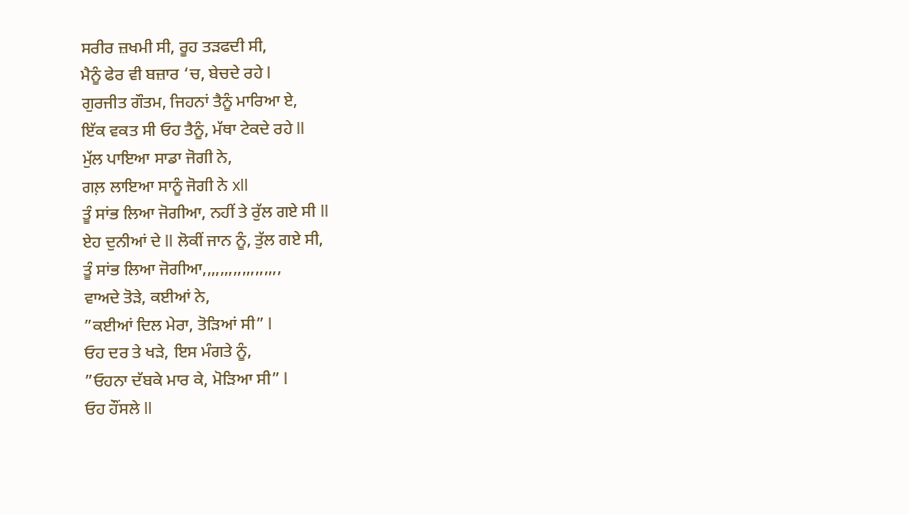ਸਰੀਰ ਜ਼ਖਮੀ ਸੀ, ਰੂਹ ਤੜਫਦੀ ਸੀ,
ਮੈਨੂੰ ਫੇਰ ਵੀ ਬਜ਼ਾਰ ‘ਚ, ਬੇਚਦੇ ਰਹੇ l
ਗੁਰਜੀਤ ਗੌਤਮ, ਜਿਹਨਾਂ ਤੈਨੂੰ ਮਾਰਿਆ ਏ,
ਇੱਕ ਵਕਤ ਸੀ ਓਹ ਤੈਨੂੰ, ਮੱਥਾ ਟੇਕਦੇ ਰਹੇ ll
ਮੁੱਲ ਪਾਇਆ ਸਾਡਾ ਜੋਗੀ ਨੇ,
ਗਲ਼ ਲਾਇਆ ਸਾਨੂੰ ਜੋਗੀ ਨੇ xll
ਤੂੰ ਸਾਂਭ ਲਿਆ ਜੋਗੀਆ, ਨਹੀਂ ਤੇ ਰੁੱਲ ਗਏ ਸੀ ll
ਏਹ ਦੁਨੀਆਂ ਦੇ ll ਲੋਕੀਂ ਜਾਨ ਨੂੰ, ਤੁੱਲ ਗਏ ਸੀ,
ਤੂੰ ਸਾਂਭ ਲਿਆ ਜੋਗੀਆ,,,,,,,,,,,,,,,,,,
ਵਾਅਦੇ ਤੋੜੇ, ਕਈਆਂ ਨੇ,
”ਕਈਆਂ ਦਿਲ ਮੇਰਾ, ਤੋੜਿਆਂ ਸੀ” l
ਓਹ ਦਰ ਤੇ ਖੜੇ, ਇਸ ਮੰਗਤੇ ਨੂੰ,
”ਓਹਨਾ ਦੱਬਕੇ ਮਾਰ ਕੇ, ਮੋੜਿਆ ਸੀ” l
ਓਹ ਹੌਂਸਲੇ ll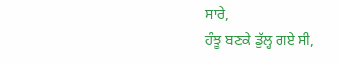ਸਾਰੇ,
ਹੰਝੂ ਬਣਕੇ ਡੁੱਲ੍ਹ ਗਏ ਸੀ,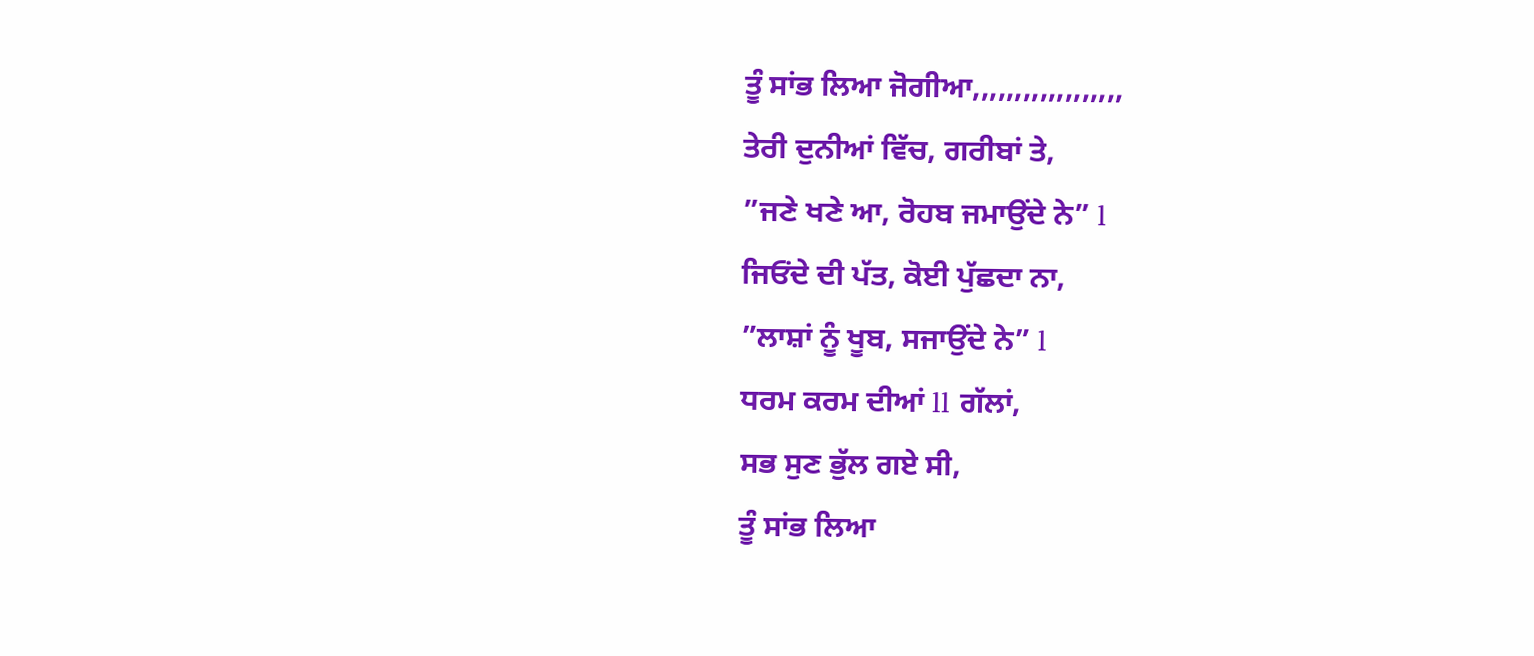ਤੂੰ ਸਾਂਭ ਲਿਆ ਜੋਗੀਆ,,,,,,,,,,,,,,,,,,
ਤੇਰੀ ਦੁਨੀਆਂ ਵਿੱਚ, ਗਰੀਬਾਂ ਤੇ,
”ਜਣੇ ਖਣੇ ਆ, ਰੋਹਬ ਜਮਾਉਂਦੇ ਨੇ” l
ਜਿਓਂਦੇ ਦੀ ਪੱਤ, ਕੋਈ ਪੁੱਛਦਾ ਨਾ,
”ਲਾਸ਼ਾਂ ਨੂੰ ਖੂਬ, ਸਜਾਉਂਦੇ ਨੇ” l
ਧਰਮ ਕਰਮ ਦੀਆਂ ll ਗੱਲਾਂ,
ਸਭ ਸੁਣ ਭੁੱਲ ਗਏ ਸੀ,
ਤੂੰ ਸਾਂਭ ਲਿਆ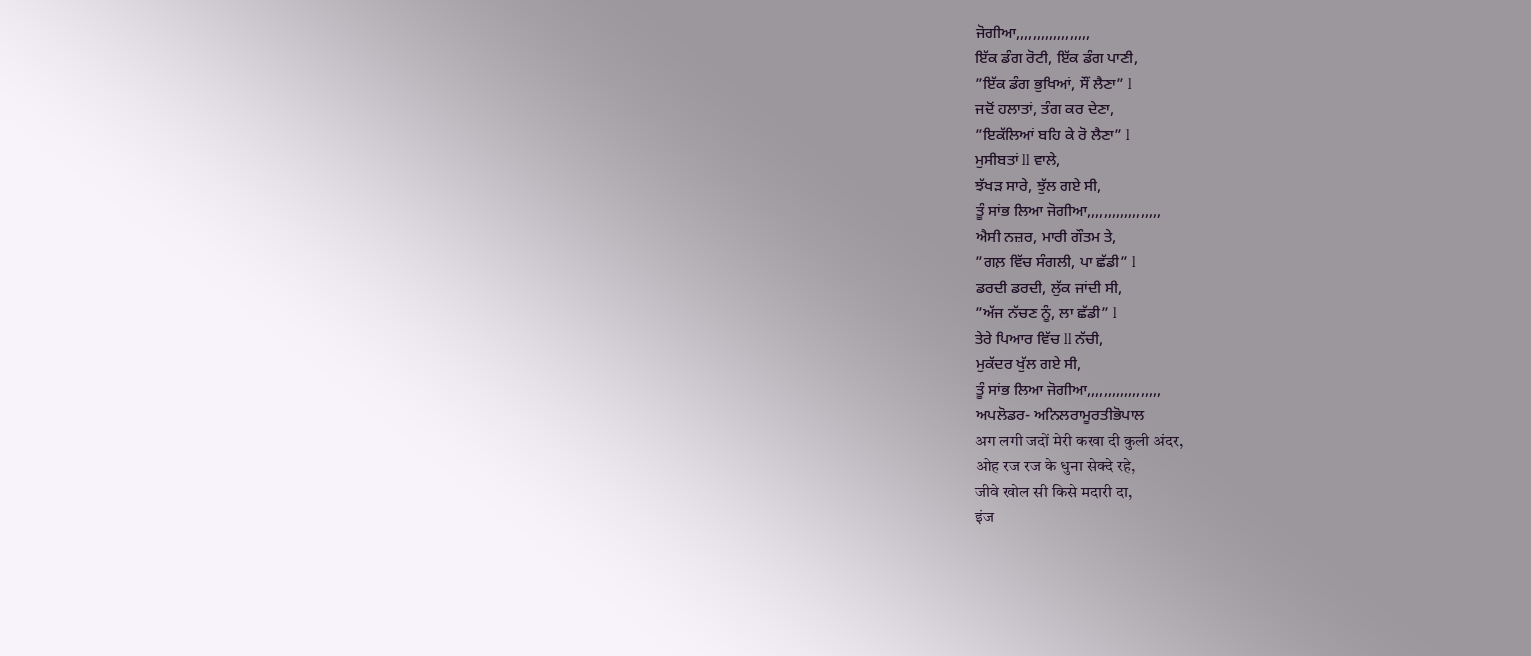ਜੋਗੀਆ,,,,,,,,,,,,,,,,,,
ਇੱਕ ਡੰਗ ਰੋਟੀ, ਇੱਕ ਡੰਗ ਪਾਣੀ,
”ਇੱਕ ਡੰਗ ਭੁਖਿਆਂ, ਸੌਂ ਲੈਣਾ” l
ਜਦੋਂ ਹਲਾਤਾਂ, ਤੰਗ ਕਰ ਦੇਣਾ,
”ਇਕੱਲਿਆਂ ਬਹਿ ਕੇ ਰੋ ਲੈਣਾ” l
ਮੁਸੀਬਤਾਂ ll ਵਾਲੇ,
ਝੱਖੜ ਸਾਰੇ, ਝੁੱਲ ਗਏ ਸੀ,
ਤੂੰ ਸਾਂਭ ਲਿਆ ਜੋਗੀਆ,,,,,,,,,,,,,,,,,,
ਐਸੀ ਨਜ਼ਰ, ਮਾਰੀ ਗੌਤਮ ਤੇ,
”ਗਲ਼ ਵਿੱਚ ਸੰਗਲੀ, ਪਾ ਛੱਡੀ” l
ਡਰਦੀ ਡਰਦੀ, ਲੁੱਕ ਜਾਂਦੀ ਸੀ,
”ਅੱਜ ਨੱਚਣ ਨੂੰ, ਲਾ ਛੱਡੀ” l
ਤੇਰੇ ਪਿਆਰ ਵਿੱਚ ll ਨੱਚੀ,
ਮੁਕੱਦਰ ਖੁੱਲ ਗਏ ਸੀ,
ਤੂੰ ਸਾਂਭ ਲਿਆ ਜੋਗੀਆ,,,,,,,,,,,,,,,,,,
ਅਪਲੋਡਰ- ਅਨਿਲਰਾਮੂਰਤੀਭੋਪਾਲ
अग लगी जदों मेरी कखा दी कुली अंदर,
ओह रज रज के धुना सेक्दे रहे,
जीवे खोल सी किसे मदारी दा,
इंज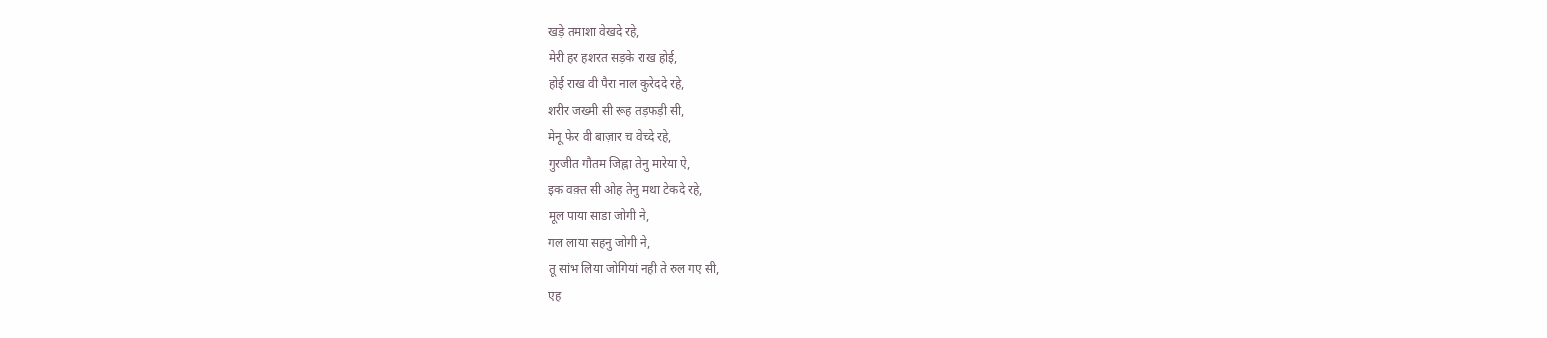खड़े तमाशा वेखदे रहे,
मेरी हर हशरत सड़के राख होई,
होई राख वी पैरा नाल कुरेददे रहे,
शरीर जख्मी सी रूह तड़फड़ी सी,
मेनू फेर वी बाज़ार च वेच्दे रहे,
गुरजीत गौतम जिह्ना तेनु मारेया ऐ,
इक वक़्त सी ओह तेनु मथा टेकदे रहे,
मूल पाया साडा जोगी ने,
गल लाया सहनु जोगी ने,
तू सांभ लिया जोगियां नही ते रुल गए सी,
एह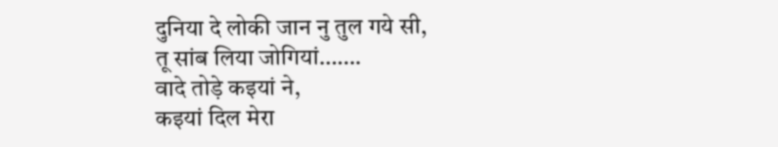दुनिया दे लोकी जान नु तुल गये सी,
तू सांब लिया जोगियां…….
वादे तोड़े कइयां ने,
कइयां दिल मेरा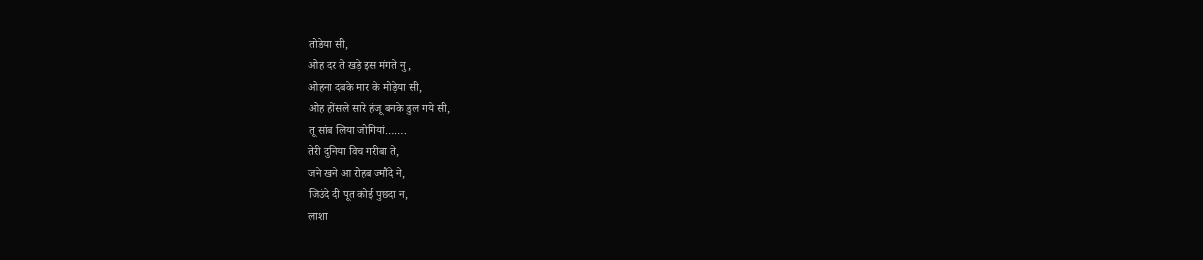तोडेया सी,
ओह दर ते खड़े इस मंगते नु,
ओहना दबके मार के मोड़ेया सी,
ओह होंसले सारे हंजू बनके डुल गये सी,
तू सांब लिया जोगियां…….
तेरी दुनिया विच गरीबा ते,
जने खने आ रोहब ज्मौंदे ने,
जिउंदे दी पूत कोई पुछदा न,
लाशा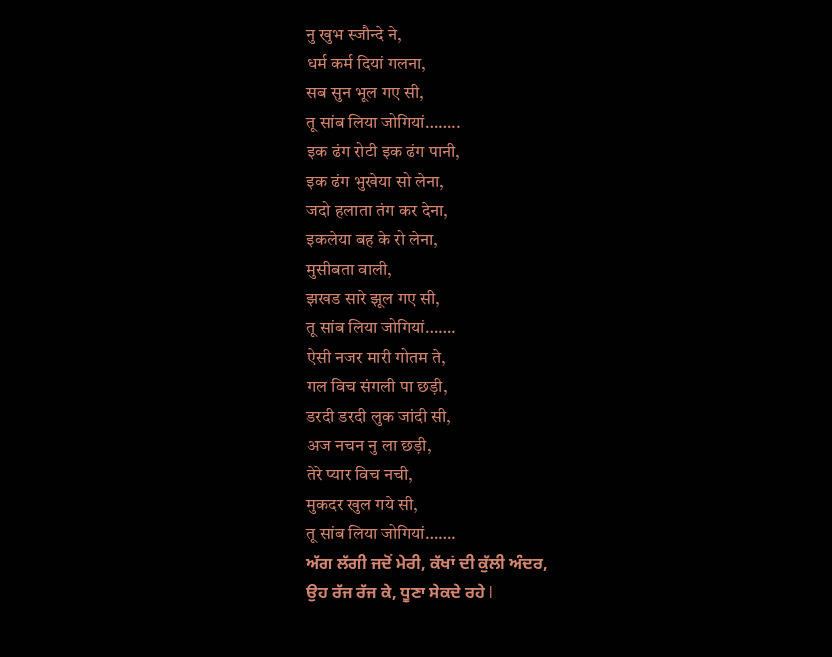नु खुभ स्जौन्दे ने,
धर्म कर्म दियां गलना,
सब सुन भूल गए सी,
तू सांब लिया जोगियां……..
इक ढंग रोटी इक ढंग पानी,
इक ढंग भुखेया सो लेना,
जदो हलाता तंग कर देना,
इकलेया बह के रो लेना,
मुसीबता वाली,
झखड सारे झूल गए सी,
तू सांब लिया जोगियां…….
ऐसी नजर मारी गोतम ते,
गल विच संगली पा छड़ी,
डरदी डरदी लुक जांदी सी,
अज नचन नु ला छड़ी,
तेरे प्यार विच नची,
मुकदर खुल गये सी,
तू सांब लिया जोगियां…….
ਅੱਗ ਲੱਗੀ ਜਦੋਂ ਮੇਰੀ, ਕੱਖਾਂ ਦੀ ਕੁੱਲੀ ਅੰਦਰ,
ਉਹ ਰੱਜ ਰੱਜ ਕੇ, ਧੂਣਾ ਸੇਕਦੇ ਰਹੇ l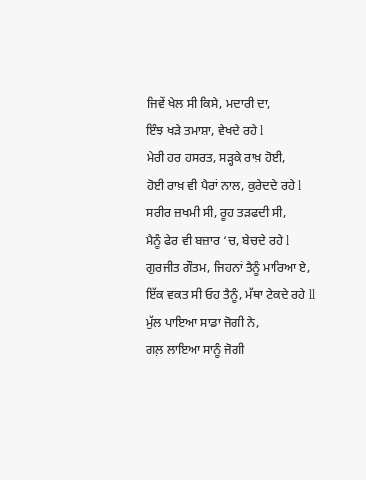ਜਿਵੇਂ ਖੇਲ ਸੀ ਕਿਸੇ, ਮਦਾਰੀ ਦਾ,
ਇੰਝ ਖੜੇ ਤਮਾਸ਼ਾ, ਵੇਖਦੇ ਰਹੇ l
ਮੇਰੀ ਹਰ ਹਸਰਤ, ਸੜ੍ਹਕੇ ਰਾਖ਼ ਹੋਈ,
ਹੋਈ ਰਾਖ਼ ਵੀ ਪੈਰਾਂ ਨਾਲ, ਕੁਰੇਦਦੇ ਰਹੇ l
ਸਰੀਰ ਜ਼ਖਮੀ ਸੀ, ਰੂਹ ਤੜਫਦੀ ਸੀ,
ਮੈਨੂੰ ਫੇਰ ਵੀ ਬਜ਼ਾਰ ‘ਚ, ਬੇਚਦੇ ਰਹੇ l
ਗੁਰਜੀਤ ਗੌਤਮ, ਜਿਹਨਾਂ ਤੈਨੂੰ ਮਾਰਿਆ ਏ,
ਇੱਕ ਵਕਤ ਸੀ ਓਹ ਤੈਨੂੰ, ਮੱਥਾ ਟੇਕਦੇ ਰਹੇ ll
ਮੁੱਲ ਪਾਇਆ ਸਾਡਾ ਜੋਗੀ ਨੇ,
ਗਲ਼ ਲਾਇਆ ਸਾਨੂੰ ਜੋਗੀ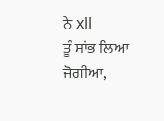ਨੇ xll
ਤੂੰ ਸਾਂਭ ਲਿਆ ਜੋਗੀਆ,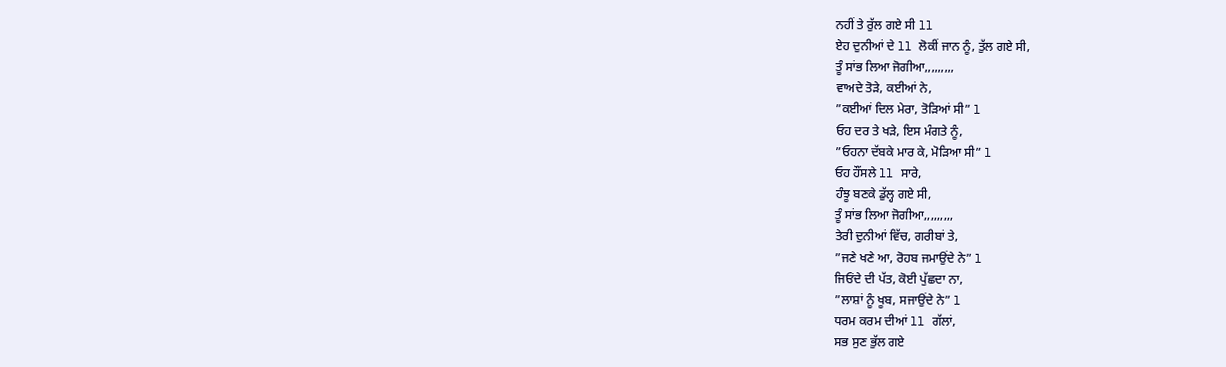ਨਹੀਂ ਤੇ ਰੁੱਲ ਗਏ ਸੀ ll
ਏਹ ਦੁਨੀਆਂ ਦੇ ll ਲੋਕੀਂ ਜਾਨ ਨੂੰ, ਤੁੱਲ ਗਏ ਸੀ,
ਤੂੰ ਸਾਂਭ ਲਿਆ ਜੋਗੀਆ,,,,,,,,,
ਵਾਅਦੇ ਤੋੜੇ, ਕਈਆਂ ਨੇ,
”ਕਈਆਂ ਦਿਲ ਮੇਰਾ, ਤੋੜਿਆਂ ਸੀ” l
ਓਹ ਦਰ ਤੇ ਖੜੇ, ਇਸ ਮੰਗਤੇ ਨੂੰ,
”ਓਹਨਾ ਦੱਬਕੇ ਮਾਰ ਕੇ, ਮੋੜਿਆ ਸੀ” l
ਓਹ ਹੌਂਸਲੇ ll ਸਾਰੇ,
ਹੰਝੂ ਬਣਕੇ ਡੁੱਲ੍ਹ ਗਏ ਸੀ,
ਤੂੰ ਸਾਂਭ ਲਿਆ ਜੋਗੀਆ,,,,,,,,,
ਤੇਰੀ ਦੁਨੀਆਂ ਵਿੱਚ, ਗਰੀਬਾਂ ਤੇ,
”ਜਣੇ ਖਣੇ ਆ, ਰੋਹਬ ਜਮਾਉਂਦੇ ਨੇ” l
ਜਿਓਂਦੇ ਦੀ ਪੱਤ, ਕੋਈ ਪੁੱਛਦਾ ਨਾ,
”ਲਾਸ਼ਾਂ ਨੂੰ ਖੂਬ, ਸਜਾਉਂਦੇ ਨੇ” l
ਧਰਮ ਕਰਮ ਦੀਆਂ ll ਗੱਲਾਂ,
ਸਭ ਸੁਣ ਭੁੱਲ ਗਏ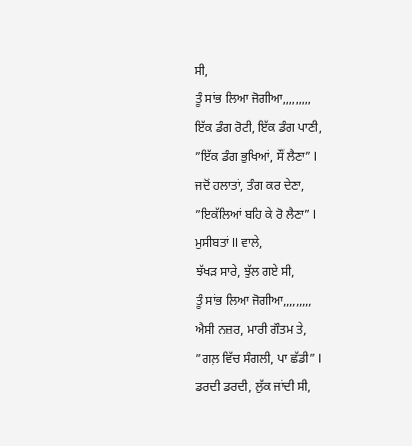ਸੀ,
ਤੂੰ ਸਾਂਭ ਲਿਆ ਜੋਗੀਆ,,,,,,,,,
ਇੱਕ ਡੰਗ ਰੋਟੀ, ਇੱਕ ਡੰਗ ਪਾਣੀ,
”ਇੱਕ ਡੰਗ ਭੁਖਿਆਂ, ਸੌਂ ਲੈਣਾ” l
ਜਦੋਂ ਹਲਾਤਾਂ, ਤੰਗ ਕਰ ਦੇਣਾ,
”ਇਕੱਲਿਆਂ ਬਹਿ ਕੇ ਰੋ ਲੈਣਾ” l
ਮੁਸੀਬਤਾਂ ll ਵਾਲੇ,
ਝੱਖੜ ਸਾਰੇ, ਝੁੱਲ ਗਏ ਸੀ,
ਤੂੰ ਸਾਂਭ ਲਿਆ ਜੋਗੀਆ,,,,,,,,,
ਐਸੀ ਨਜ਼ਰ, ਮਾਰੀ ਗੌਤਮ ਤੇ,
”ਗਲ਼ ਵਿੱਚ ਸੰਗਲੀ, ਪਾ ਛੱਡੀ” l
ਡਰਦੀ ਡਰਦੀ, ਲੁੱਕ ਜਾਂਦੀ ਸੀ,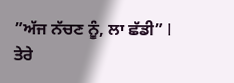”ਅੱਜ ਨੱਚਣ ਨੂੰ, ਲਾ ਛੱਡੀ” l
ਤੇਰੇ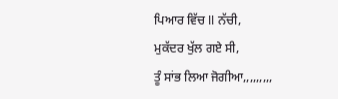ਪਿਆਰ ਵਿੱਚ ll ਨੱਚੀ,
ਮੁਕੱਦਰ ਖੁੱਲ ਗਏ ਸੀ,
ਤੂੰ ਸਾਂਭ ਲਿਆ ਜੋਗੀਆ,,,,,,,,,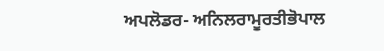ਅਪਲੋਡਰ- ਅਨਿਲਰਾਮੂਰਤੀਭੋਪਾਲ